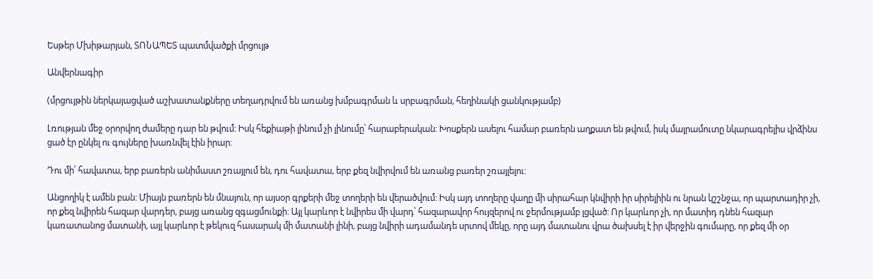Եսթեր Մխիթարյան, ՏՈՆԱՊԵՏ պատմվածքի մրցույթ

Անվերնագիր

(մրցույթին ներկայացված աշխատանքները տեղադրվում են առանց խմբագրման և սրբագրման, հեղինակի ցանկությամբ)

Լռության մեջ օրորվող ժամերը դար են թվում: Իսկ հեքիաթի լինում չի լինումը՝ հարաբերական: Խոսքերն ասելու համար բառերն աղքատ են թվում, իսկ մայրամուտը նկարագրելիս վրձինս ցած էր ընկել ու գույները խառնվել էին իրար:

Դու մի՛ հավատա, երբ բառերն անիմաստ շռայլում են, դու հավատա, երբ քեզ նվիրվում են առանց բառեր շռայլելու:

Անցողիկ է ամեն բան: Միայն բառերն են մնայուն, որ այսօր գրքերի մեջ տողերի են վերածվում: Իսկ այդ տողերը վաղը մի սիրահար կնվիրի իր սիրելիին ու նրան կշշնջա, որ պարտադիր չի, որ քեզ նվիրեն հազար վարդեր, բայց առանց զգացմունքի: Այլ կարևոր է նվիրես մի վարդ՝ հազարավոր հույզերով ու ջերմությամբ լցված: Որ կարևոր չի, որ մատիդ դնեն հազար կառատանոց մատանի, այլ կարևոր է թեկուզ հասարակ մի մատանի լինի, բայց նվիրի ադամանդե սրտով մեկը, որը այդ մատանու վրա ծախսել է իր վերջին գումարը, որ քեզ մի օր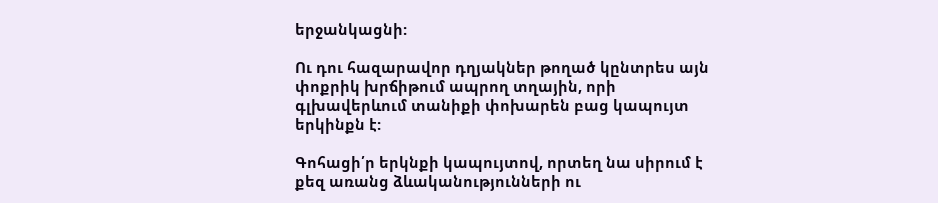երջանկացնի:

Ու դու հազարավոր դղյակներ թողած կընտրես այն փոքրիկ խրճիթում ապրող տղային, որի գլխավերևում տանիքի փոխարեն բաց կապույտ երկինքն է:

Գոհացի՛ր երկնքի կապույտով, որտեղ նա սիրում է քեզ առանց ձևականությունների ու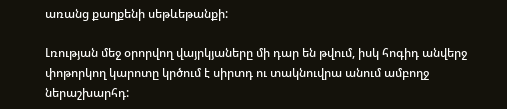առանց քաղքենի սեթևեթանքի:

Լռության մեջ օրորվող վայրկյաները մի դար են թվում, իսկ հոգիդ անվերջ փոթորկող կարոտը կրծում է սիրտդ ու տակնուվրա անում ամբողջ ներաշխարհդ: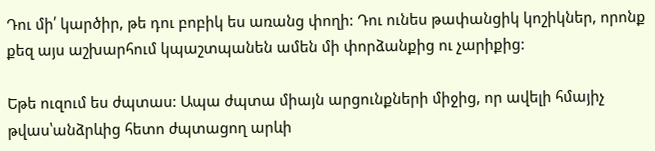Դու մի՛ կարծիր, թե դու բոբիկ ես առանց փողի: Դու ունես թափանցիկ կոշիկներ, որոնք քեզ այս աշխարհում կպաշտպանեն ամեն մի փորձանքից ու չարիքից:

Եթե ուզում ես ժպտաս: Ապա ժպտա միայն արցունքների միջից, որ ավելի հմայիչ թվաս՝անձրևից հետո ժպտացող արևի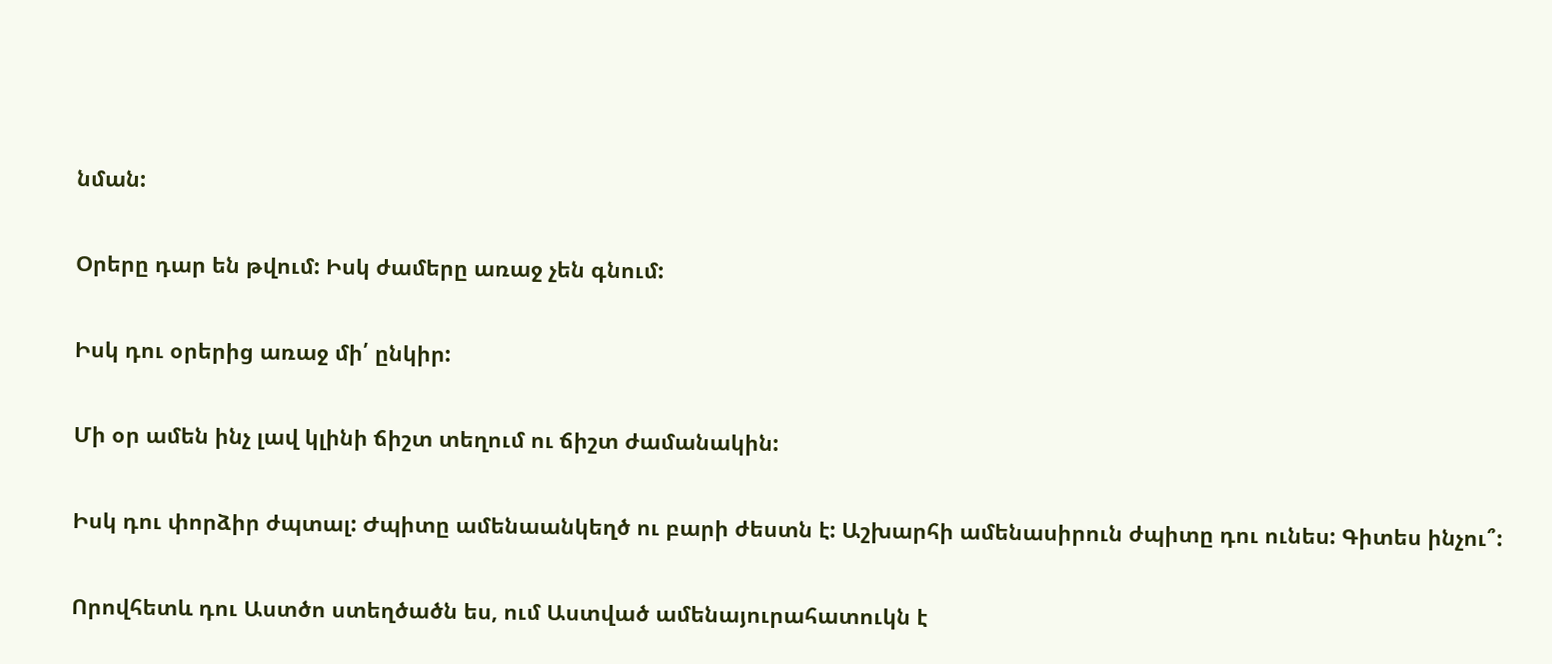նման:

Օրերը դար են թվում: Իսկ ժամերը առաջ չեն գնում:

Իսկ դու օրերից առաջ մի՛ ընկիր:

Մի օր ամեն ինչ լավ կլինի ճիշտ տեղում ու ճիշտ ժամանակին:

Իսկ դու փորձիր ժպտալ: Ժպիտը ամենաանկեղծ ու բարի ժեստն է: Աշխարհի ամենասիրուն ժպիտը դու ունես: Գիտես ինչու՞:

Որովհետև դու Աստծո ստեղծածն ես, ում Աստված ամենայուրահատուկն է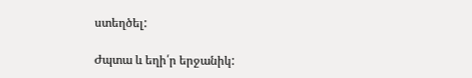ստեղծել:

Ժպտա և եղի՛ր երջանիկ: